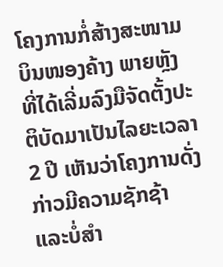ໂຄງການກໍ່ສ້າງສະໜາມບິນໜອງຄ້າງ ພາຍຫຼັງທີ່ໄດ້ເລີ່ມລົງມືຈັດຕັ້ງປະຕິບັດມາເປັນໄລຍະເວລາ 2 ປີ ເຫັນວ່າໂຄງການດັ່ງກ່າວມີຄວາມຊັກຊ້າ ແລະບໍ່ສຳ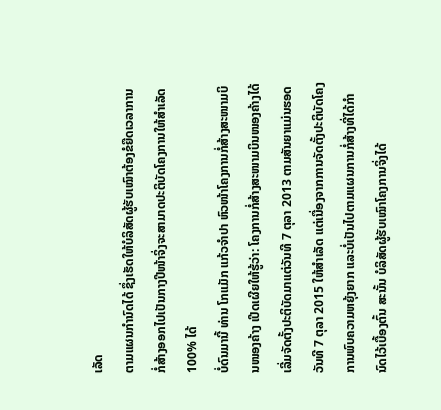ເລັດ
ຕາມແຜນກຳນົດໄດ້ ຊຶ່ງເຮັດໃຫ້ບໍລິສັດຜູ້ຮັບເໝົາຕ້ອງຂໍຍືດເວລາການກໍ່ສ້າງອອກໄປເປັນກາງປີໜ້າຈິ່ງຈະສາມາດປະຕິບັດໂຄງການໃຫ້ສຳເລັດ 100% ໄດ້
ບໍ່ດົນມານີ້ ທ່ານ ໂກແມັກ ແກ້ວຈຳປາ ຫົວໜ້າໂຄງການກໍ່ສ້າງສະໜາມບິນໜອງຄ້າງ ເປີດເຜີຍໃຫ້ຮູ້ວ່າ: ໂຄງການກໍ່ສ້າງສະໜາມບິນໜອງຄ້າງໄດ້ເລີ່ມຈັດຕັ້ງປະຕິບັດມາແຕ່ວັນທີ 7 ຕຸລາ 2013 ຕາມສັນຍາແມ່ນຮອດວັນທີ 7 ຕຸລາ 2015 ໃຫ້ສຳເລັດ ແຕ່ເນື່ອງຈາກການຈັດຕັ້ງປະຕິບັດໂຄງການພົບຄວາມຫຍຸ້ງຍາກ ແລະບໍ່ເປັນໄປຕາມແຜນການກໍ່ສ້າງທີ່ໄດ້ກຳນົດໄວ້ເບື້ອງຕົ້ນ ສະນັ້ນ ບໍລິສັດຜູ້ຮັບເໝົາໂຄງການຈິ່ງໄດ້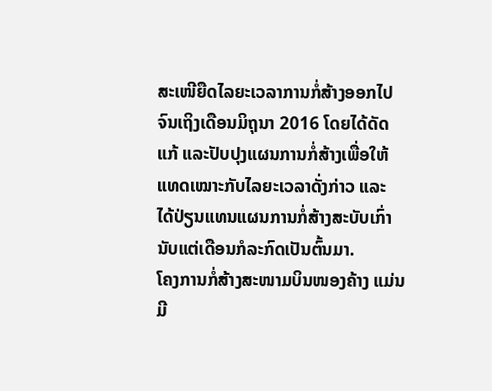ສະເໜີຍືດໄລຍະເວລາການກໍ່ສ້າງອອກໄປຈົນເຖິງເດືອນມິຖຸນາ 2016 ໂດຍໄດ້ດັດແກ້ ແລະປັບປຸງແຜນການກໍ່ສ້າງເພື່ອໃຫ້ແທດເໝາະກັບໄລຍະເວລາດັ່ງກ່າວ ແລະ ໄດ້ປ່ຽນແທນແຜນການກໍ່ສ້າງສະບັບເກົ່ານັບແຕ່ເດືອນກໍລະກົດເປັນຕົ້ນມາ.
ໂຄງການກໍ່ສ້າງສະໜາມບິນໜອງຄ້າງ ແມ່ນມີ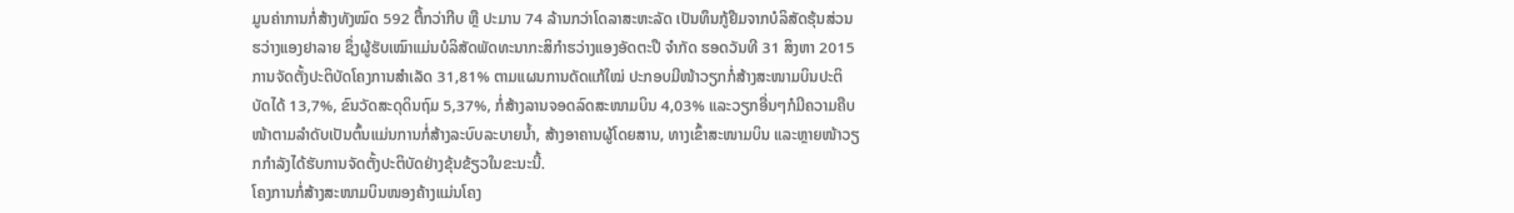ມູນຄ່າການກໍ່ສ້າງທັງໝົດ 592 ຕື້ກວ່າກີບ ຫຼື ປະມານ 74 ລ້ານກວ່າໂດລາສະຫະລັດ ເປັນທຶນກູ້ຢືມຈາກບໍລິສັດຮຸ້ນສ່ວນຮວ່າງແອງຢາລາຍ ຊຶ່ງຜູ້ຮັບເໝົາແມ່ນບໍລິສັດພັດທະນາກະສິກຳຮວ່າງແອງອັດຕະປື ຈຳກັດ ຮອດວັນທີ 31 ສິງຫາ 2015 ການຈັດຕັ້ງປະຕິບັດໂຄງການສຳເລັດ 31,81% ຕາມແຜນການດັດແກ້ໃໝ່ ປະກອບມີໜ້າວຽກກໍ່ສ້າງສະໜາມບິນປະຕິບັດໄດ້ 13,7%, ຂົນວັດສະດຸດິນຖົມ 5,37%, ກໍ່ສ້າງລານຈອດລົດສະໜາມບິນ 4,03% ແລະວຽກອື່ນໆກໍມີຄວາມຄືບໜ້າຕາມລຳດັບເປັນຕົ້ນແມ່ນການກໍ່ສ້າງລະບົບລະບາຍນ້ຳ, ສ້າງອາຄານຜູ້ໂດຍສານ, ທາງເຂົ້າສະໜາມບິນ ແລະຫຼາຍໜ້າວຽກກຳລັງໄດ້ຮັບການຈັດຕັ້ງປະຕິບັດຢ່າງຂຸ້ນຂ້ຽວໃນຂະນະນີ້.
ໂຄງການກໍ່ສ້າງສະໜາມບິນໜອງຄ້າງແມ່ນໂຄງ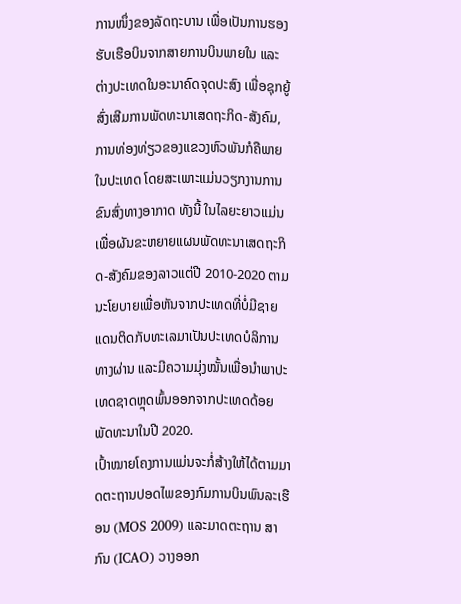ການໜຶ່ງຂອງລັດຖະບານ ເພື່ອເປັນການຮອງຮັບເຮືອບິນຈາກສາຍການບິນພາຍໃນ ແລະຕ່າງປະເທດໃນອະນາຄົດຈຸດປະສົງ ເພື່ອຊຸກຍູ້ສົ່ງເສີມການພັດທະນາເສດຖະກິດ-ສັງຄົມ, ການທ່ອງທ່ຽວຂອງແຂວງຫົວພັນກໍຄືພາຍໃນປະເທດ ໂດຍສະເພາະແມ່ນວຽກງານການຂົນສົ່ງທາງອາກາດ ທັງນີ້ ໃນໄລຍະຍາວແມ່ນເພື່ອຜັນຂະຫຍາຍແຜນພັດທະນາເສດຖະກິດ-ສັງຄົມຂອງລາວແຕ່ປີ 2010-2020 ຕາມນະໂຍບາຍເພື່ອຫັນຈາກປະເທດທີ່ບໍ່ມີຊາຍແດນຕິດກັບທະເລມາເປັນປະເທດບໍລິການທາງຜ່ານ ແລະມີຄວາມມຸ່ງໝັ້ນເພື່ອນຳພາປະເທດຊາດຫຼຸດພົ້ນອອກຈາກປະເທດດ້ອຍພັດທະນາໃນປີ 2020.
ເປົ້າໝາຍໂຄງການແມ່ນຈະກໍ່ສ້າງໃຫ້ໄດ້ຕາມມາດຕະຖານປອດໄພຂອງກົມການບິນພົນລະເຮືອນ (MOS 2009) ແລະມາດຕະຖານ ສາກົນ (ICAO) ວາງອອກ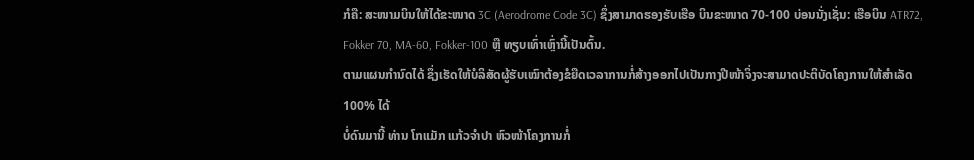ກໍຄື: ສະໜາມບິນໃຫ້ໄດ້ຂະໜາດ 3C (Aerodrome Code 3C) ຊຶ່ງສາມາດຮອງຮັບເຮືອ ບິນຂະໜາດ 70-100 ບ່ອນນັ່ງເຊັ່ນ: ເຮືອບິນ ATR72, Fokker 70, MA-60, Fokker-100 ຫຼື ທຽບເທົ່າເຫຼົ່ານີ້ເປັນຕົ້ນ.
ຕາມແຜນກຳນົດໄດ້ ຊຶ່ງເຮັດໃຫ້ບໍລິສັດຜູ້ຮັບເໝົາຕ້ອງຂໍຍືດເວລາການກໍ່ສ້າງອອກໄປເປັນກາງປີໜ້າຈິ່ງຈະສາມາດປະຕິບັດໂຄງການໃຫ້ສຳເລັດ 100% ໄດ້
ບໍ່ດົນມານີ້ ທ່ານ ໂກແມັກ ແກ້ວຈຳປາ ຫົວໜ້າໂຄງການກໍ່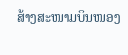ສ້າງສະໜາມບິນໜອງ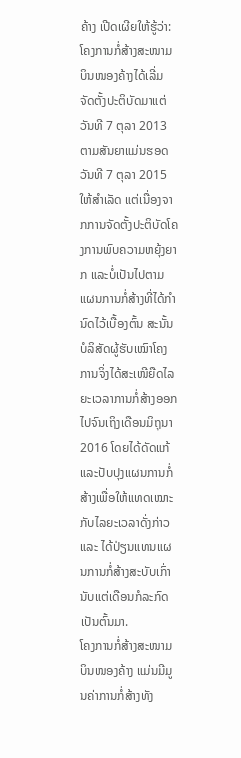ຄ້າງ ເປີດເຜີຍໃຫ້ຮູ້ວ່າ: ໂຄງການກໍ່ສ້າງສະໜາມບິນໜອງຄ້າງໄດ້ເລີ່ມຈັດຕັ້ງປະຕິບັດມາແຕ່ວັນທີ 7 ຕຸລາ 2013 ຕາມສັນຍາແມ່ນຮອດວັນທີ 7 ຕຸລາ 2015 ໃຫ້ສຳເລັດ ແຕ່ເນື່ອງຈາກການຈັດຕັ້ງປະຕິບັດໂຄງການພົບຄວາມຫຍຸ້ງຍາກ ແລະບໍ່ເປັນໄປຕາມແຜນການກໍ່ສ້າງທີ່ໄດ້ກຳນົດໄວ້ເບື້ອງຕົ້ນ ສະນັ້ນ ບໍລິສັດຜູ້ຮັບເໝົາໂຄງການຈິ່ງໄດ້ສະເໜີຍືດໄລຍະເວລາການກໍ່ສ້າງອອກໄປຈົນເຖິງເດືອນມິຖຸນາ 2016 ໂດຍໄດ້ດັດແກ້ ແລະປັບປຸງແຜນການກໍ່ສ້າງເພື່ອໃຫ້ແທດເໝາະກັບໄລຍະເວລາດັ່ງກ່າວ ແລະ ໄດ້ປ່ຽນແທນແຜນການກໍ່ສ້າງສະບັບເກົ່ານັບແຕ່ເດືອນກໍລະກົດເປັນຕົ້ນມາ.
ໂຄງການກໍ່ສ້າງສະໜາມບິນໜອງຄ້າງ ແມ່ນມີມູນຄ່າການກໍ່ສ້າງທັງ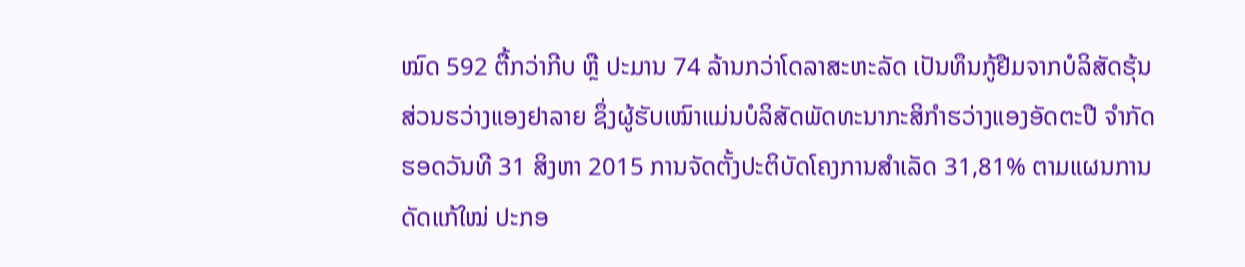ໝົດ 592 ຕື້ກວ່າກີບ ຫຼື ປະມານ 74 ລ້ານກວ່າໂດລາສະຫະລັດ ເປັນທຶນກູ້ຢືມຈາກບໍລິສັດຮຸ້ນສ່ວນຮວ່າງແອງຢາລາຍ ຊຶ່ງຜູ້ຮັບເໝົາແມ່ນບໍລິສັດພັດທະນາກະສິກຳຮວ່າງແອງອັດຕະປື ຈຳກັດ ຮອດວັນທີ 31 ສິງຫາ 2015 ການຈັດຕັ້ງປະຕິບັດໂຄງການສຳເລັດ 31,81% ຕາມແຜນການດັດແກ້ໃໝ່ ປະກອ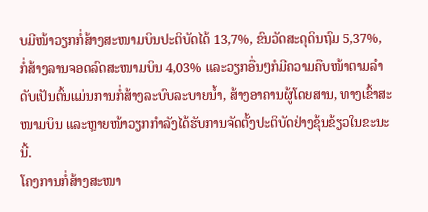ບມີໜ້າວຽກກໍ່ສ້າງສະໜາມບິນປະຕິບັດໄດ້ 13,7%, ຂົນວັດສະດຸດິນຖົມ 5,37%, ກໍ່ສ້າງລານຈອດລົດສະໜາມບິນ 4,03% ແລະວຽກອື່ນໆກໍມີຄວາມຄືບໜ້າຕາມລຳດັບເປັນຕົ້ນແມ່ນການກໍ່ສ້າງລະບົບລະບາຍນ້ຳ, ສ້າງອາຄານຜູ້ໂດຍສານ, ທາງເຂົ້າສະໜາມບິນ ແລະຫຼາຍໜ້າວຽກກຳລັງໄດ້ຮັບການຈັດຕັ້ງປະຕິບັດຢ່າງຂຸ້ນຂ້ຽວໃນຂະນະນີ້.
ໂຄງການກໍ່ສ້າງສະໜາ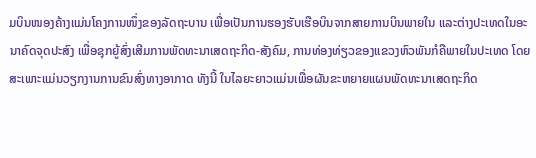ມບິນໜອງຄ້າງແມ່ນໂຄງການໜຶ່ງຂອງລັດຖະບານ ເພື່ອເປັນການຮອງຮັບເຮືອບິນຈາກສາຍການບິນພາຍໃນ ແລະຕ່າງປະເທດໃນອະນາຄົດຈຸດປະສົງ ເພື່ອຊຸກຍູ້ສົ່ງເສີມການພັດທະນາເສດຖະກິດ-ສັງຄົມ, ການທ່ອງທ່ຽວຂອງແຂວງຫົວພັນກໍຄືພາຍໃນປະເທດ ໂດຍສະເພາະແມ່ນວຽກງານການຂົນສົ່ງທາງອາກາດ ທັງນີ້ ໃນໄລຍະຍາວແມ່ນເພື່ອຜັນຂະຫຍາຍແຜນພັດທະນາເສດຖະກິດ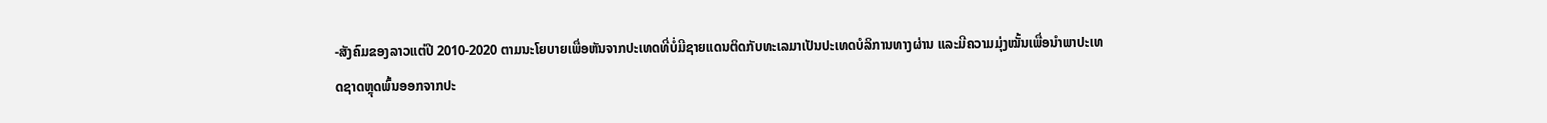-ສັງຄົມຂອງລາວແຕ່ປີ 2010-2020 ຕາມນະໂຍບາຍເພື່ອຫັນຈາກປະເທດທີ່ບໍ່ມີຊາຍແດນຕິດກັບທະເລມາເປັນປະເທດບໍລິການທາງຜ່ານ ແລະມີຄວາມມຸ່ງໝັ້ນເພື່ອນຳພາປະເທດຊາດຫຼຸດພົ້ນອອກຈາກປະ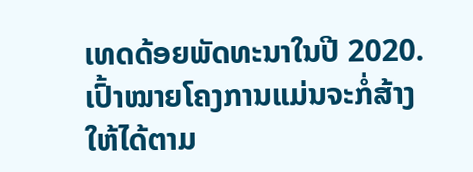ເທດດ້ອຍພັດທະນາໃນປີ 2020.
ເປົ້າໝາຍໂຄງການແມ່ນຈະກໍ່ສ້າງໃຫ້ໄດ້ຕາມ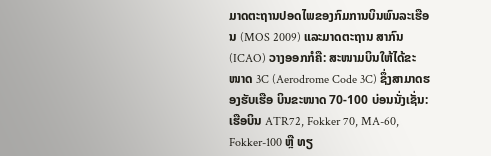ມາດຕະຖານປອດໄພຂອງກົມການບິນພົນລະເຮືອນ (MOS 2009) ແລະມາດຕະຖານ ສາກົນ (ICAO) ວາງອອກກໍຄື: ສະໜາມບິນໃຫ້ໄດ້ຂະໜາດ 3C (Aerodrome Code 3C) ຊຶ່ງສາມາດຮອງຮັບເຮືອ ບິນຂະໜາດ 70-100 ບ່ອນນັ່ງເຊັ່ນ: ເຮືອບິນ ATR72, Fokker 70, MA-60, Fokker-100 ຫຼື ທຽ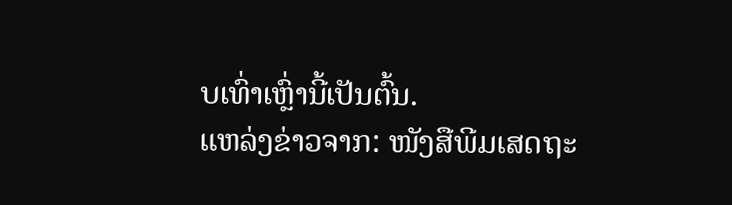ບເທົ່າເຫຼົ່ານີ້ເປັນຕົ້ນ.
ແຫລ່ງຂ່າວຈາກ: ໜັງສືພີມເສດຖະ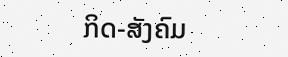ກິດ-ສັງຄົມ